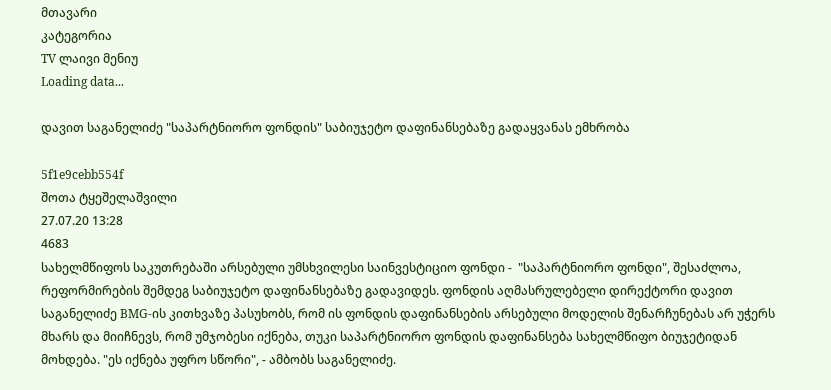მთავარი
კატეგორია
TV ლაივი მენიუ
Loading data...

დავით საგანელიძე "საპარტნიორო ფონდის" საბიუჯეტო დაფინანსებაზე გადაყვანას ემხრობა

5f1e9cebb554f
შოთა ტყეშელაშვილი
27.07.20 13:28
4683
სახელმწიფოს საკუთრებაში არსებული უმსხვილესი საინვესტიციო ფონდი -  "საპარტნიორო ფონდი", შესაძლოა, რეფორმირების შემდეგ საბიუჯეტო დაფინანსებაზე გადავიდეს. ფონდის აღმასრულებელი დირექტორი დავით საგანელიძე BMG-ის კითხვაზე პასუხობს, რომ ის ფონდის დაფინანსების არსებული მოდელის შენარჩუნებას არ უჭერს მხარს და მიიჩნევს, რომ უმჯობესი იქნება, თუკი საპარტნიორო ფონდის დაფინანსება სახელმწიფო ბიუჯეტიდან მოხდება. "ეს იქნება უფრო სწორი", - ამბობს საგანელიძე.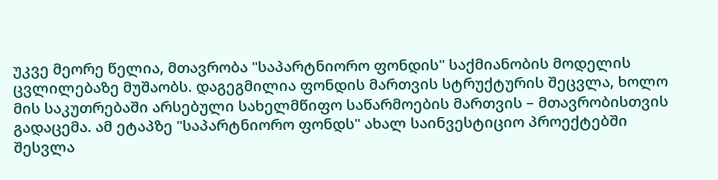უკვე მეორე წელია, მთავრობა "საპარტნიორო ფონდის" საქმიანობის მოდელის ცვლილებაზე მუშაობს. დაგეგმილია ფონდის მართვის სტრუქტურის შეცვლა, ხოლო მის საკუთრებაში არსებული სახელმწიფო საწარმოების მართვის – მთავრობისთვის გადაცემა. ამ ეტაპზე "საპარტნიორო ფონდს" ახალ საინვესტიციო პროექტებში შესვლა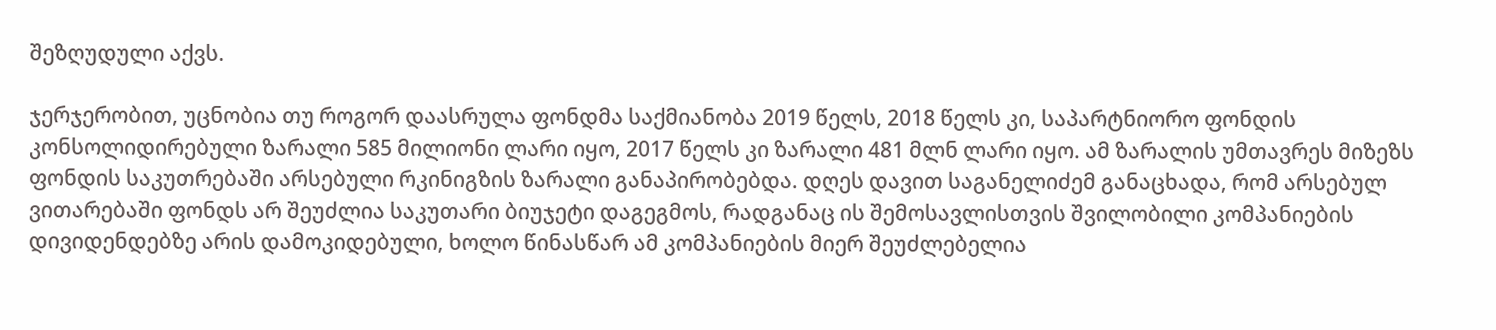შეზღუდული აქვს.

ჯერჯერობით, უცნობია თუ როგორ დაასრულა ფონდმა საქმიანობა 2019 წელს, 2018 წელს კი, საპარტნიორო ფონდის კონსოლიდირებული ზარალი 585 მილიონი ლარი იყო, 2017 წელს კი ზარალი 481 მლნ ლარი იყო. ამ ზარალის უმთავრეს მიზეზს ფონდის საკუთრებაში არსებული რკინიგზის ზარალი განაპირობებდა. დღეს დავით საგანელიძემ განაცხადა, რომ არსებულ ვითარებაში ფონდს არ შეუძლია საკუთარი ბიუჯეტი დაგეგმოს, რადგანაც ის შემოსავლისთვის შვილობილი კომპანიების დივიდენდებზე არის დამოკიდებული, ხოლო წინასწარ ამ კომპანიების მიერ შეუძლებელია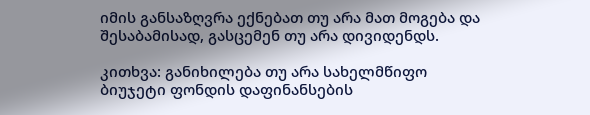იმის განსაზღვრა ექნებათ თუ არა მათ მოგება და შესაბამისად, გასცემენ თუ არა დივიდენდს.

კითხვა: განიხილება თუ არა სახელმწიფო ბიუჯეტი ფონდის დაფინანსების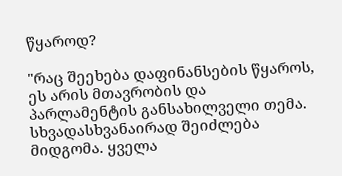წყაროდ?

"რაც შეეხება დაფინანსების წყაროს, ეს არის მთავრობის და პარლამენტის განსახილველი თემა. სხვადასხვანაირად შეიძლება მიდგომა. ყველა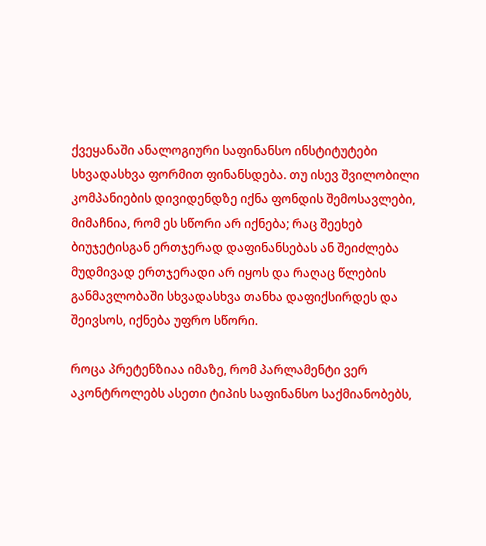ქვეყანაში ანალოგიური საფინანსო ინსტიტუტები სხვადასხვა ფორმით ფინანსდება. თუ ისევ შვილობილი კომპანიების დივიდენდზე იქნა ფონდის შემოსავლები, მიმაჩნია, რომ ეს სწორი არ იქნება; რაც შეეხებ ბიუჯეტისგან ერთჯერად დაფინანსებას ან შეიძლება მუდმივად ერთჯერადი არ იყოს და რაღაც წლების განმავლობაში სხვადასხვა თანხა დაფიქსირდეს და შეივსოს, იქნება უფრო სწორი.

როცა პრეტენზიაა იმაზე, რომ პარლამენტი ვერ აკონტროლებს ასეთი ტიპის საფინანსო საქმიანობებს,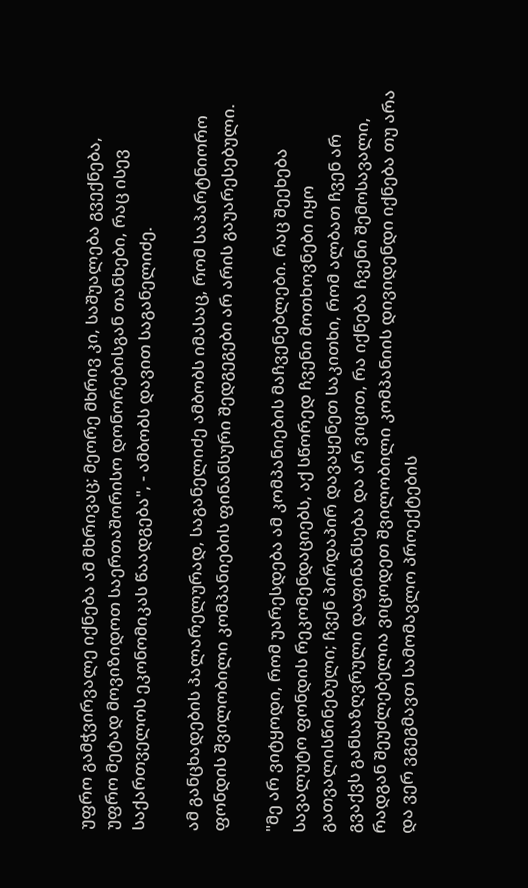უფრო გამჭვირვალე იქნება ამ მხრივაც; მეორე მხრივ კი, საშუალება გვექნება, უფრო მეტად მოვიზიდოთ საერთაშორისო დონორებისგან თანხები, რაც ისევ  საქართველოს ეკონომიკას წაადგება", - ამბობს დავით საგანელიძე.

ამ განცხადების პალარელურად, საგანელიძე ამბობს იმასაც, რომ საპარტნიორო ფონდის შვილობილი კომპანიების ფინანსური შედგეგები არ არის გაუარესებული.

"მე არ ვიტყოდი, რომ უარესდება ამ კომპანიების მაჩვენებლები. რაც შეეხება სავალუტო ფონდის რეკომენდაციებს, აქ სწორედ ჩვენი მოთხოვნები იყო გათვალისწინებული; ჩვენ პირდაპირ დავაყენეთ საკითხი, რომ ალბათ ჩვენ არ გვაქვს განსაზღვრული დაფინანსება და არ ვიცით, რა იქნება ჩვენი შემოსავალი, რადგან შეუძლებელია ვიცოდეთ შვილობილი კომპანიის დივიდენდი იქნება თუ არა და ვერ ვგეგმავთ სამომავლო პროექტების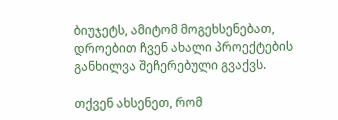ბიუჯეტს, ამიტომ მოგეხსენებათ, დროებით ჩვენ ახალი პროექტების განხილვა შეჩერებული გვაქვს.

თქვენ ახსენეთ, რომ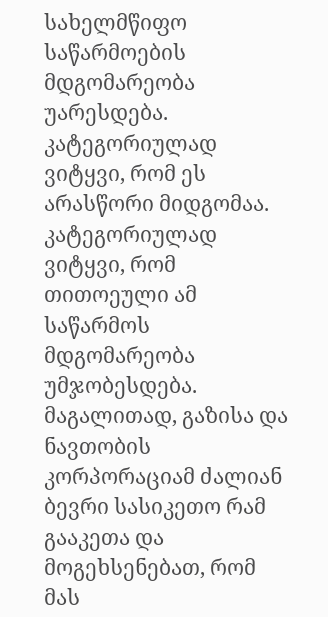სახელმწიფო საწარმოების მდგომარეობა უარესდება. კატეგორიულად ვიტყვი, რომ ეს არასწორი მიდგომაა. კატეგორიულად ვიტყვი, რომ თითოეული ამ საწარმოს მდგომარეობა უმჯობესდება. მაგალითად, გაზისა და ნავთობის კორპორაციამ ძალიან ბევრი სასიკეთო რამ გააკეთა და მოგეხსენებათ, რომ მას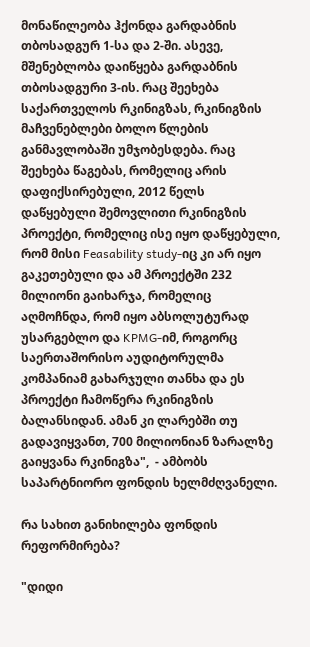მონაწილეობა ჰქონდა გარდაბნის თბოსადგურ 1-სა და 2-ში. ასევე, მშენებლობა დაიწყება გარდაბნის თბოსადგური 3-ის. რაც შეეხება საქართველოს რკინიგზას, რკინიგზის მაჩვენებლები ბოლო წლების განმავლობაში უმჯობესდება. რაც შეეხება წაგებას, რომელიც არის დაფიქსირებული, 2012 წელს დაწყებული შემოვლითი რკინიგზის პროექტი, რომელიც ისე იყო დაწყებული, რომ მისი Feasability study-იც კი არ იყო გაკეთებული და ამ პროექტში 232 მილიონი გაიხარჯა, რომელიც აღმოჩნდა, რომ იყო აბსოლუტურად უსარგებლო და KPMG-იმ, როგორც საერთაშორისო აუდიტორულმა კომპანიამ გახარჯული თანხა და ეს პროექტი ჩამოწერა რკინიგზის ბალანსიდან. ამან კი ლარებში თუ გადავიყვანთ, 700 მილიონიან ზარალზე გაიყვანა რკინიგზა",  - ამბობს საპარტნიორო ფონდის ხელმძღვანელი.

რა სახით განიხილება ფონდის რეფორმირება?

"დიდი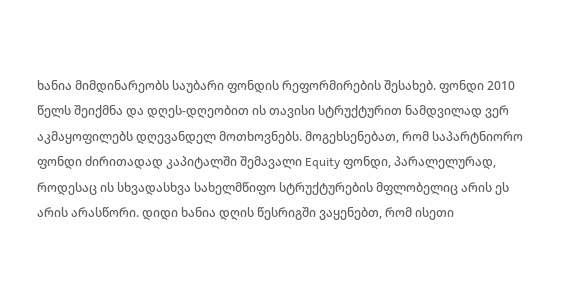ხანია მიმდინარეობს საუბარი ფონდის რეფორმირების შესახებ. ფონდი 2010 წელს შეიქმნა და დღეს-დღეობით ის თავისი სტრუქტურით ნამდვილად ვერ აკმაყოფილებს დღევანდელ მოთხოვნებს. მოგეხსენებათ, რომ საპარტნიორო ფონდი ძირითადად კაპიტალში შემავალი Equity ფონდი, პარალელურად, როდესაც ის სხვადასხვა სახელმწიფო სტრუქტურების მფლობელიც არის ეს არის არასწორი. დიდი ხანია დღის წესრიგში ვაყენებთ, რომ ისეთი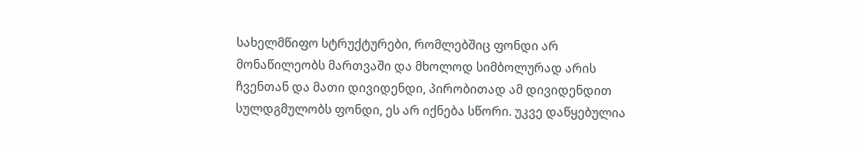სახელმწიფო სტრუქტურები, რომლებშიც ფონდი არ მონაწილეობს მართვაში და მხოლოდ სიმბოლურად არის ჩვენთან და მათი დივიდენდი, პირობითად ამ დივიდენდით სულდგმულობს ფონდი, ეს არ იქნება სწორი. უკვე დაწყებულია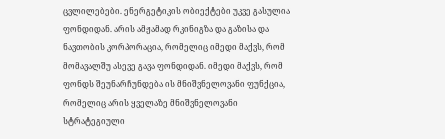ცვლილებები. ენერგეტიკის ობიექტები უკვე გასულია ფონდიდან. არის ამჟამად რკინიგზა და გაზისა და ნავთობის კორპორაცია, რომელიც იმედი მაქვს, რომ მომავალშუ ასევე გავა ფონდიდან. იმედი მაქვს, რომ ფონდს შეუნარჩუნდება ის მნიშვნელოვანი ფუნქცია, რომელიც არის ყველაზე მნიშვნელოვანი სტრატეგიული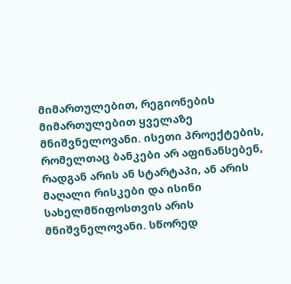მიმართულებით, რეგიონების მიმართულებით ყველაზე მნიშვნელოვანი. ისეთი პროექტების, რომელთაც ბანკები არ აფინანსებენ, რადგან არის ან სტარტაპი, ან არის მაღალი რისკები და ისინი სახელმწიფოსთვის არის მნიშვნელოვანი. სწორედ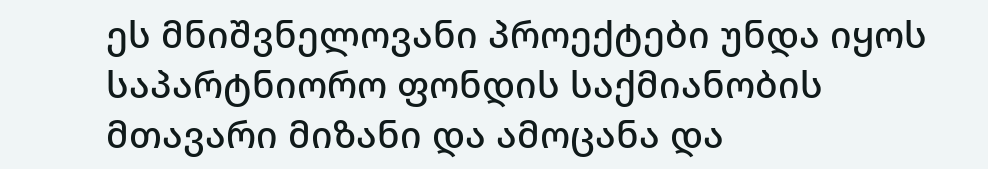ეს მნიშვნელოვანი პროექტები უნდა იყოს საპარტნიორო ფონდის საქმიანობის მთავარი მიზანი და ამოცანა და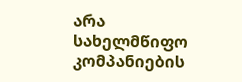არა სახელმწიფო კომპანიების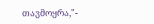თავმოყრა,"-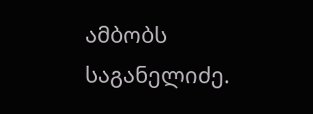ამბობს საგანელიძე.